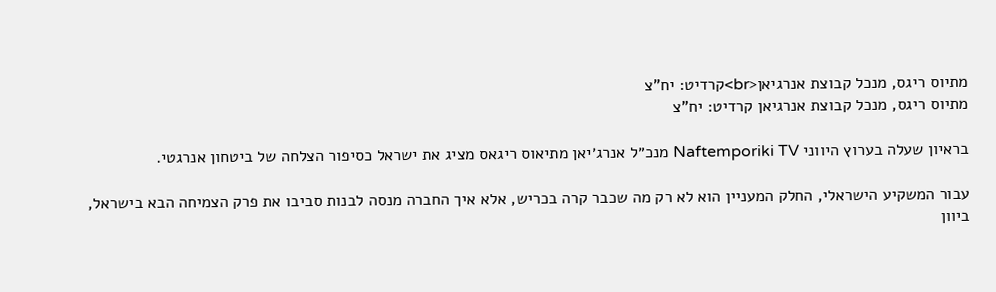מתיוס ריגס, מנכל קבוצת אנרגיאן<br>קרדיט: יח"צ
מתיוס ריגס, מנכל קבוצת אנרגיאן קרדיט: יח"צ

בראיון שעלה בערוץ היווני Naftemporiki TV מנכ״ל אנרג׳יאן מתיאוס ריגאס מציג את ישראל כסיפור הצלחה של ביטחון אנרגטי.

עבור המשקיע הישראלי, החלק המעניין הוא לא רק מה שכבר קרה בכריש, אלא איך החברה מנסה לבנות סביבו את פרק הצמיחה הבא בישראל, ביוון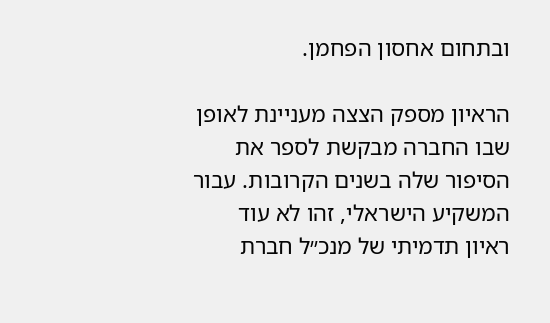ובתחום אחסון הפחמן.

הראיון מספק הצצה מעניינת לאופן שבו החברה מבקשת לספר את הסיפור שלה בשנים הקרובות. עבור המשקיע הישראלי, זהו לא עוד ראיון תדמיתי של מנכ״ל חברת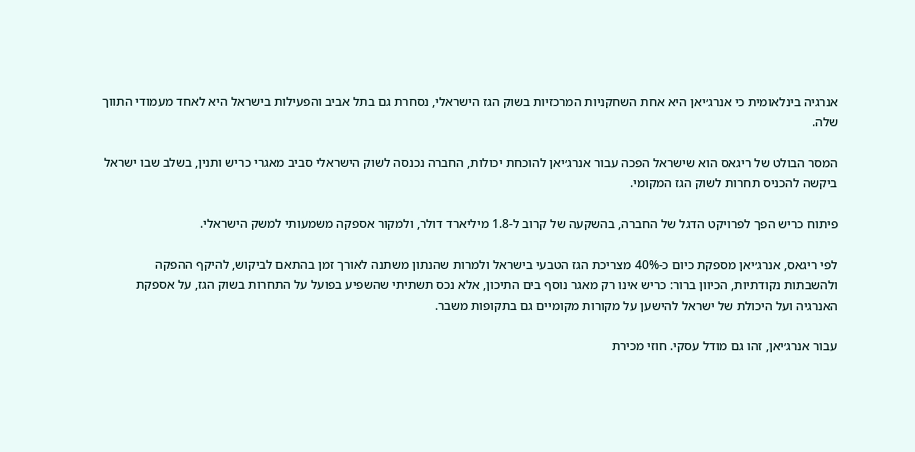אנרגיה בינלאומית כי אנרג׳יאן היא אחת השחקניות המרכזיות בשוק הגז הישראלי, נסחרת גם בתל אביב והפעילות בישראל היא לאחד מעמודי התווך שלה.

המסר הבולט של ריגאס הוא שישראל הפכה עבור אנרג׳יאן להוכחת יכולות, החברה נכנסה לשוק הישראלי סביב מאגרי כריש ותנין, בשלב שבו ישראל ביקשה להכניס תחרות לשוק הגז המקומי.

פיתוח כריש הפך לפרויקט הדגל של החברה, בהשקעה של קרוב ל-1.8 מיליארד דולר, ולמקור אספקה משמעותי למשק הישראלי.

לפי ריגאס, אנרג׳יאן מספקת כיום כ-40% מצריכת הגז הטבעי בישראל ולמרות שהנתון משתנה לאורך זמן בהתאם לביקוש, להיקף ההפקה ולהשבתות נקודתיות, הכיוון ברור: כריש אינו רק מאגר נוסף בים התיכון, אלא נכס תשתיתי שהשפיע בפועל על התחרות בשוק הגז, על אספקת האנרגיה ועל היכולת של ישראל להישען על מקורות מקומיים גם בתקופות משבר.

עבור אנרג׳יאן, זהו גם מודל עסקי. חוזי מכירת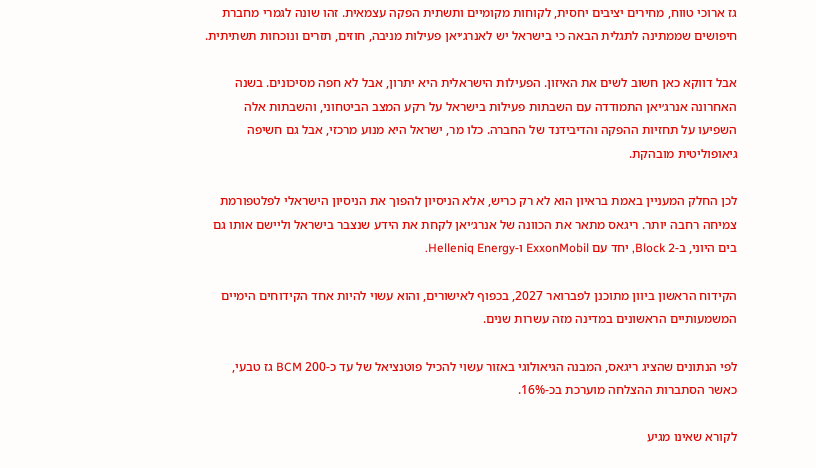גז ארוכי טווח, מחירים יציבים יחסית, לקוחות מקומיים ותשתית הפקה עצמאית. זהו שונה לגמרי מחברת חיפושים שממתינה לתגלית הבאה כי בישראל יש לאנרג׳יאן פעילות מניבה, חוזים, תזרים ונוכחות תשתיתית.

אבל דווקא כאן חשוב לשים את האיזון. הפעילות הישראלית היא יתרון, אבל לא חפה מסיכונים. בשנה האחרונה אנרג׳יאן התמודדה עם השבתות פעילות בישראל על רקע המצב הביטחוני, והשבתות אלה השפיעו על תחזיות ההפקה והדיבידנד של החברה. כלו מר, ישראל היא מנוע מרכזי, אבל גם חשיפה גיאופוליטית מובהקת.

לכן החלק המעניין באמת בראיון הוא לא רק כריש, אלא הניסיון להפוך את הניסיון הישראלי לפלטפורמת צמיחה רחבה יותר. ריגאס מתאר את הכוונה של אנרג׳יאן לקחת את הידע שנצבר בישראל וליישם אותו גם בים היוני, ב-Block 2, יחד עם ExxonMobil ו-Helleniq Energy.

הקידוח הראשון ביוון מתוכנן לפברואר 2027, בכפוף לאישורים, והוא עשוי להיות אחד הקידוחים הימיים המשמעותיים הראשונים במדינה מזה עשרות שנים.

לפי הנתונים שהציג ריגאס, המבנה הגיאולוגי באזור עשוי להכיל פוטנציאל של עד כ-200 BCM גז טבעי, כאשר הסתברות ההצלחה מוערכת בכ-16%.

לקורא שאינו מגיע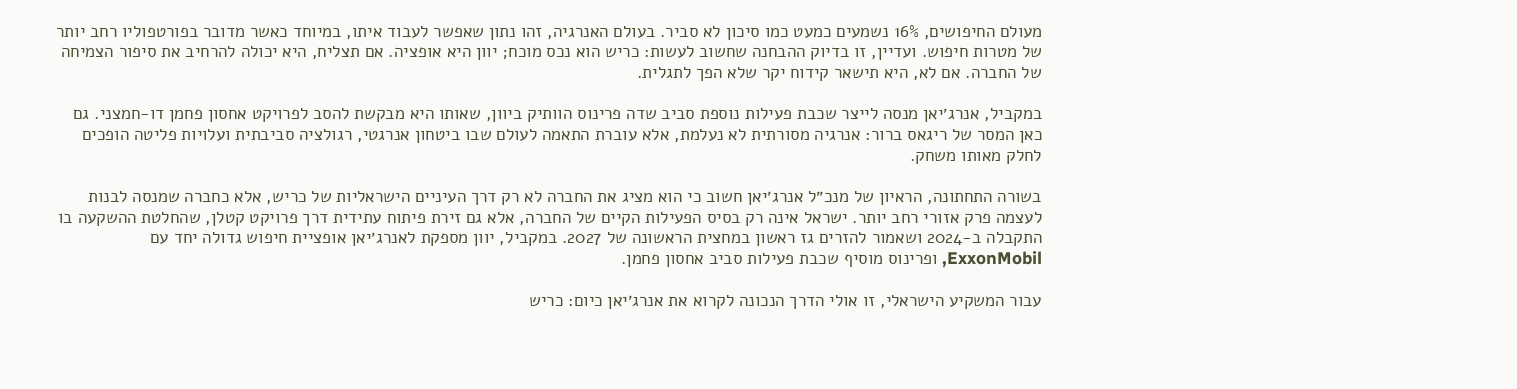מעולם החיפושים, 16% נשמעים כמעט כמו סיכון לא סביר. בעולם האנרגיה, זהו נתון שאפשר לעבוד איתו, במיוחד כאשר מדובר בפורטפוליו רחב יותר של מטרות חיפוש. ועדיין, זו בדיוק ההבחנה שחשוב לעשות: כריש הוא נכס מוכח; יוון היא אופציה. אם תצליח, היא יכולה להרחיב את סיפור הצמיחה של החברה. אם לא, היא תישאר קידוח יקר שלא הפך לתגלית.

במקביל, אנרג׳יאן מנסה לייצר שכבת פעילות נוספת סביב שדה פרינוס הוותיק ביוון, שאותו היא מבקשת להסב לפרויקט אחסון פחמן דו-חמצני. גם כאן המסר של ריגאס ברור: אנרגיה מסורתית לא נעלמת, אלא עוברת התאמה לעולם שבו ביטחון אנרגטי, רגולציה סביבתית ועלויות פליטה הופכים לחלק מאותו משחק.

בשורה התחתונה, הראיון של מנכ״ל אנרג׳יאן חשוב כי הוא מציג את החברה לא רק דרך העיניים הישראליות של כריש, אלא כחברה שמנסה לבנות לעצמה פרק אזורי רחב יותר. ישראל אינה רק בסיס הפעילות הקיים של החברה, אלא גם זירת פיתוח עתידית דרך פרויקט קטלן, שהחלטת ההשקעה בו התקבלה ב-2024 ושאמור להזרים גז ראשון במחצית הראשונה של 2027. במקביל, יוון מספקת לאנרג׳יאן אופציית חיפוש גדולה יחד עם ExxonMobil, ופרינוס מוסיף שכבת פעילות סביב אחסון פחמן.

עבור המשקיע הישראלי, זו אולי הדרך הנכונה לקרוא את אנרג׳יאן כיום: כריש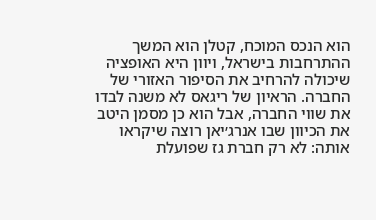הוא הנכס המוכח, קטלן הוא המשך ההתרחבות בישראל, ויוון היא האופציה שיכולה להרחיב את הסיפור האזורי של החברה. הראיון של ריגאס לא משנה לבדו את שווי החברה, אבל הוא כן מסמן היטב את הכיוון שבו אנרג׳יאן רוצה שיקראו אותה: לא רק חברת גז שפועלת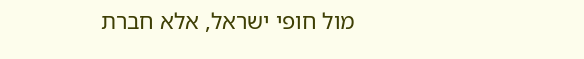מול חופי ישראל, אלא חברת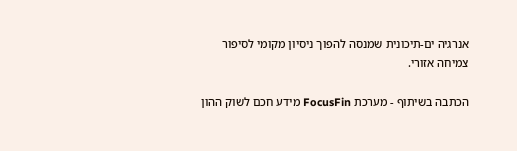אנרגיה ים-תיכונית שמנסה להפוך ניסיון מקומי לסיפור צמיחה אזורי.

הכתבה בשיתוף - מערכת FocusFin מידע חכם לשוק ההון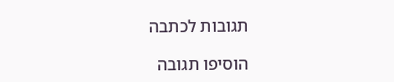תגובות לכתבה

הוסיפו תגובה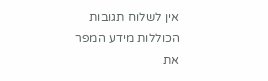אין לשלוח תגובות הכוללות מידע המפר את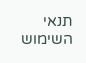תנאי השימוש